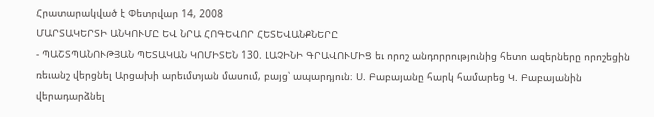Հրատարակված է Փետրվար 14, 2008
ՄԱՐՏԱԿԵՐՏԻ ԱՆԿՈՒՄԸ ԵՎ ՆՐԱ ՀՈԳԵՎՈՐ ՀԵՏԵՎԱՆՔՆԵՐԸ
- ՊԱՇՏՊԱՆՈՒԹՅԱՆ ՊԵՏԱԿԱՆ ԿՈՄԻՏԵՆ 130. ԼԱՉԻՆԻ ԳՐԱՎՈՒՄԻՑ եւ որոշ անդորրությունից հետո ազերները որոշեցին ռեւանշ վերցնել Արցախի արեւմտյան մասում, բայց՝ ապարդյուն։ Ս. Բաբայանը հարկ համարեց Կ. Բաբայանին վերադարձնել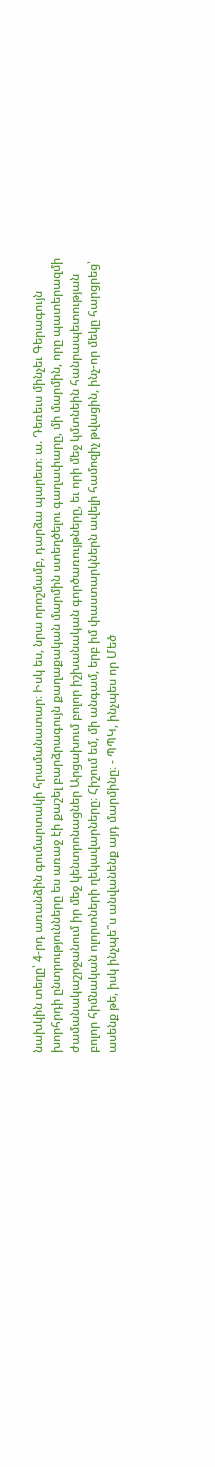նախկին տեղը՝ 4-րդ առանձին գումարտակի հրամանատար։ Իսկ ես, նրա որոշմամբ, դարձա պարետ։ ա. Դեռեւս մինչեւ Գերագույն խորհրդի ընտրությունները ես առաջ էի քաշել բարձրագույն քաղաքական մարմին ստեղծելու գաղափարը, մի մարմին, որը պատերազմի ժամանակաշրջանում իր մեջ կենտրոնացներ Արցախում բոլոր իշխանական գործառույթները, եւ որի մեջ կմտնեին հանրապետության բոլոր հիմնական ոլորտների ղեկավարները։ Հիշում եմ, մի անգամ, երբ իմ փաստարկներն ավելի համոզիչ թվացին, ինչ-որ մեկը հարցրեց՝ ասենք թե, իսկ ինչպե՞ս անվանենք այդ մարմինը։ - ՊՊԿ, ինչպես որ Մեծ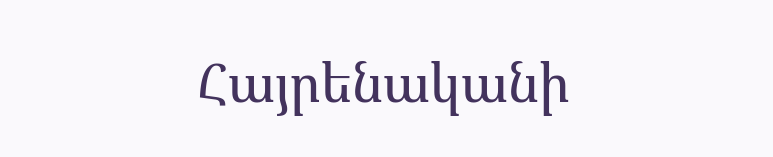Հայրենականի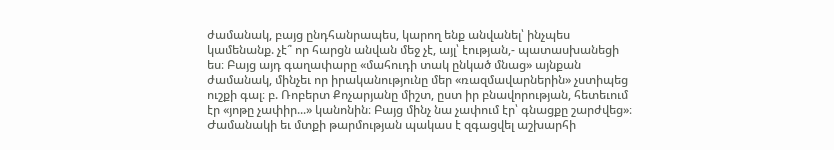ժամանակ, բայց ընդհանրապես, կարող ենք անվանել՝ ինչպես կամենանք. չէ՞ որ հարցն անվան մեջ չէ, այլ՝ էության,- պատասխանեցի ես։ Բայց այդ գաղափարը «մահուդի տակ ընկած մնաց» այնքան ժամանակ, մինչեւ որ իրականությունը մեր «ռազմավարներին» չստիպեց ուշքի գալ։ բ. Ռոբերտ Քոչարյանը միշտ, ըստ իր բնավորության, հետեւում էր «յոթը չափիր...» կանոնին։ Բայց մինչ նա չափում էր՝ գնացքը շարժվեց»։ Ժամանակի եւ մտքի թարմության պակաս է զգացվել աշխարհի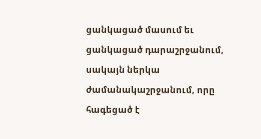ցանկացած մասում եւ ցանկացած դարաշրջանում, սակայն ներկա ժամանակաշրջանում, որը հագեցած է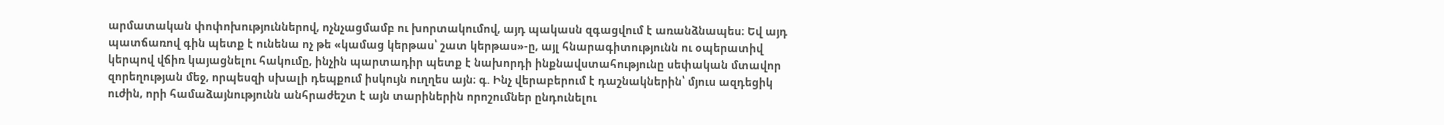արմատական փոփոխություններով, ոչնչացմամբ ու խորտակումով, այդ պակասն զգացվում է առանձնապես։ Եվ այդ պատճառով գին պետք է ունենա ոչ թե «կամաց կերթաս՝ շատ կերթաս»-ը, այլ հնարագիտությունն ու օպերատիվ կերպով վճիռ կայացնելու հակումը, ինչին պարտադիր պետք է նախորդի ինքնավստահությունը սեփական մտավոր զորեղության մեջ, որպեսզի սխալի դեպքում իսկույն ուղղես այն։ գ. Ինչ վերաբերում է դաշնակներին՝ մյուս ազդեցիկ ուժին, որի համաձայնությունն անհրաժեշտ է այն տարիներին որոշումներ ընդունելու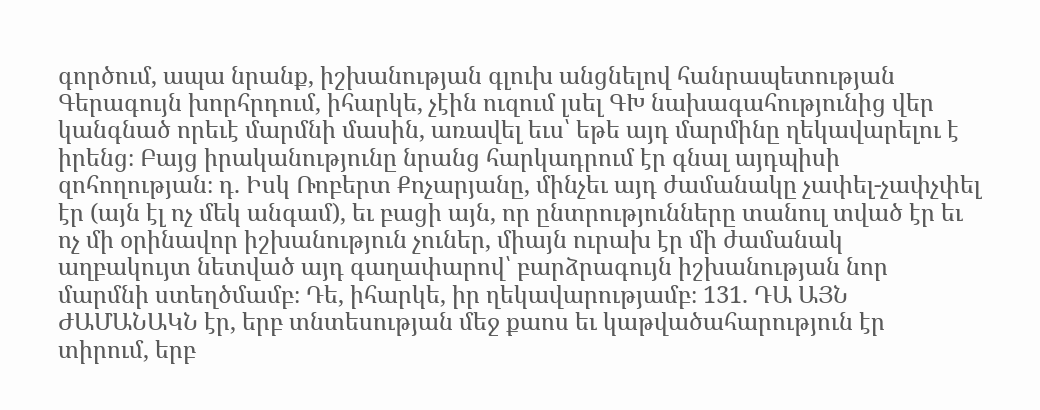գործում, ապա նրանք, իշխանության գլուխ անցնելով հանրապետության Գերագույն խորհրդում, իհարկե, չէին ուզում լսել ԳԽ նախագահությունից վեր կանգնած որեւէ մարմնի մասին, առավել եւս՝ եթե այդ մարմինը ղեկավարելու է իրենց։ Բայց իրականությունը նրանց հարկադրում էր գնալ այդպիսի զոհողության։ դ. Իսկ Ռոբերտ Քոչարյանը, մինչեւ այդ ժամանակը չափել-չափչփել էր (այն էլ ոչ մեկ անգամ), եւ բացի այն, որ ընտրությունները տանուլ տված էր եւ ոչ մի օրինավոր իշխանություն չուներ, միայն ուրախ էր մի ժամանակ աղբակույտ նետված այդ գաղափարով՝ բարձրագույն իշխանության նոր մարմնի ստեղծմամբ։ Դե, իհարկե, իր ղեկավարությամբ։ 131. ԴԱ ԱՅՆ ԺԱՄԱՆԱԿՆ էր, երբ տնտեսության մեջ քաոս եւ կաթվածահարություն էր տիրում, երբ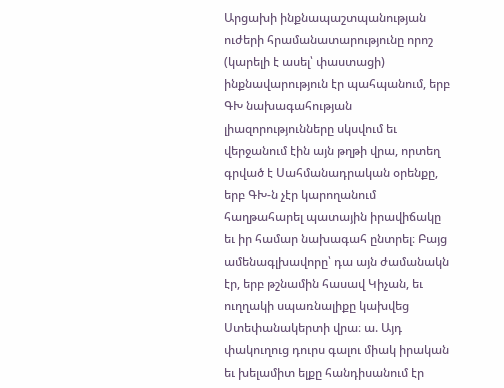Արցախի ինքնապաշտպանության ուժերի հրամանատարությունը որոշ (կարելի է ասել՝ փաստացի) ինքնավարություն էր պահպանում, երբ ԳԽ նախագահության լիազորությունները սկսվում եւ վերջանում էին այն թղթի վրա, որտեղ գրված է Սահմանադրական օրենքը, երբ ԳԽ-ն չէր կարողանում հաղթահարել պատային իրավիճակը եւ իր համար նախագահ ընտրել։ Բայց ամենագլխավորը՝ դա այն ժամանակն էր, երբ թշնամին հասավ Կիչան, եւ ուղղակի սպառնալիքը կախվեց Ստեփանակերտի վրա։ ա. Այդ փակուղուց դուրս գալու միակ իրական եւ խելամիտ ելքը հանդիսանում էր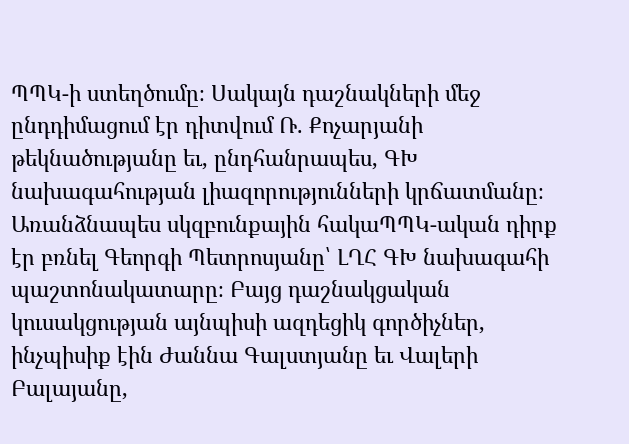ՊՊԿ-ի ստեղծումը։ Սակայն դաշնակների մեջ ընդդիմացում էր դիտվում Ռ. Քոչարյանի թեկնածությանը եւ, ընդհանրապես, ԳԽ նախագահության լիազորությունների կրճատմանը։ Առանձնապես սկզբունքային հակաՊՊԿ-ական դիրք էր բռնել Գեորգի Պետրոսյանը՝ ԼՂՀ ԳԽ նախագահի պաշտոնակատարը։ Բայց դաշնակցական կուսակցության այնպիսի ազդեցիկ գործիչներ, ինչպիսիք էին Ժաննա Գալստյանը եւ Վալերի Բալայանը,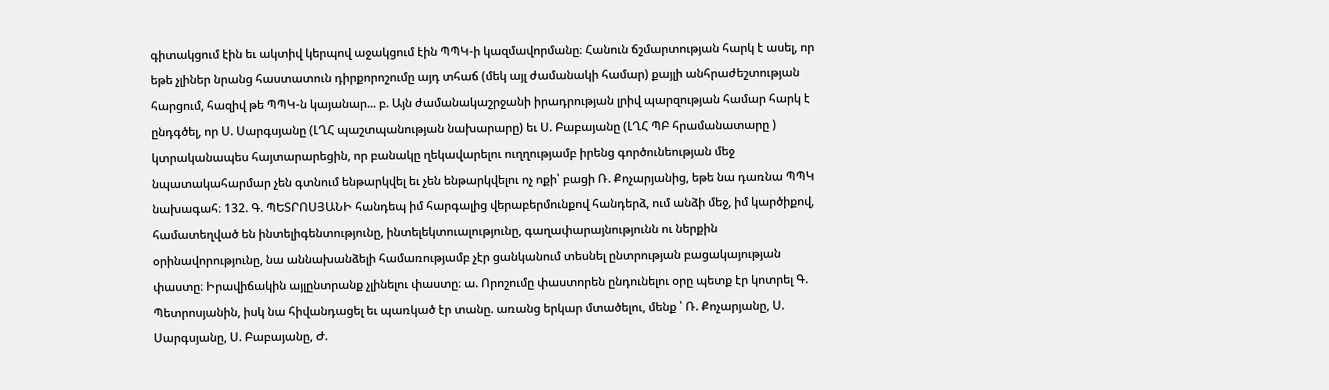գիտակցում էին եւ ակտիվ կերպով աջակցում էին ՊՊԿ-ի կազմավորմանը։ Հանուն ճշմարտության հարկ է ասել, որ եթե չլիներ նրանց հաստատուն դիրքորոշումը այդ տհաճ (մեկ այլ ժամանակի համար) քայլի անհրաժեշտության հարցում, հազիվ թե ՊՊԿ-ն կայանար... բ. Այն ժամանակաշրջանի իրադրության լրիվ պարզության համար հարկ է ընդգծել, որ Ս. Սարգսյանը (ԼՂՀ պաշտպանության նախարարը) եւ Ս. Բաբայանը (ԼՂՀ ՊԲ հրամանատարը ) կտրականապես հայտարարեցին, որ բանակը ղեկավարելու ուղղությամբ իրենց գործունեության մեջ նպատակահարմար չեն գտնում ենթարկվել եւ չեն ենթարկվելու ոչ ոքի՝ բացի Ռ. Քոչարյանից, եթե նա դառնա ՊՊԿ նախագահ։ 132. Գ. ՊԵՏՐՈՍՅԱՆԻ հանդեպ իմ հարգալից վերաբերմունքով հանդերձ, ում անձի մեջ, իմ կարծիքով, համատեղված են ինտելիգենտությունը, ինտելեկտուալությունը, գաղափարայնությունն ու ներքին օրինավորությունը, նա աննախանձելի համառությամբ չէր ցանկանում տեսնել ընտրության բացակայության փաստը։ Իրավիճակին այլընտրանք չլինելու փաստը։ ա. Որոշումը փաստորեն ընդունելու օրը պետք էր կոտրել Գ. Պետրոսյանին, իսկ նա հիվանդացել եւ պառկած էր տանը. առանց երկար մտածելու, մենք ՝ Ռ. Քոչարյանը, Ս. Սարգսյանը, Ս. Բաբայանը, Ժ.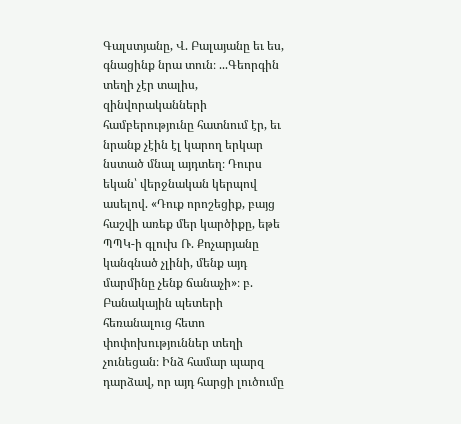Գալստյանը, Վ. Բալայանը եւ ես, գնացինք նրա տուն։ ...Գեորգին տեղի չէր տալիս, զինվորականների համբերությունը հատնում էր, եւ նրանք չէին էլ կարող երկար նստած մնալ այդտեղ։ Դուրս եկան՝ վերջնական կերպով ասելով. «Դուք որոշեցիք, բայց հաշվի առեք մեր կարծիքը, եթե ՊՊԿ-ի գլուխ Ռ. Քոչարյանը կանգնած չլինի, մենք այդ մարմինը չենք ճանաչի»։ բ. Բանակային պետերի հեռանալուց հետո փոփոխություններ տեղի չունեցան։ Ինձ համար պարզ դարձավ, որ այդ հարցի լուծումը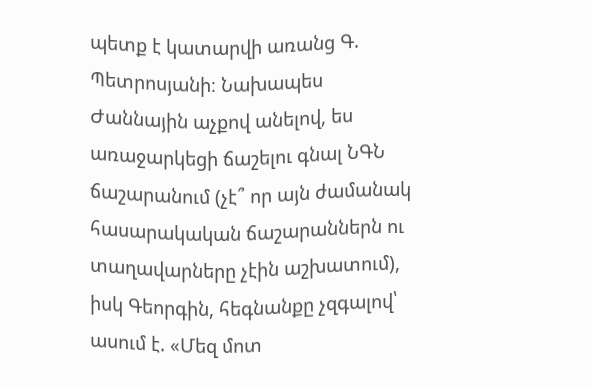պետք է կատարվի առանց Գ. Պետրոսյանի։ Նախապես Ժաննային աչքով անելով, ես առաջարկեցի ճաշելու գնալ ՆԳՆ ճաշարանում (չէ՞ որ այն ժամանակ հասարակական ճաշարաններն ու տաղավարները չէին աշխատում), իսկ Գեորգին, հեգնանքը չզգալով՝ ասում է. «Մեզ մոտ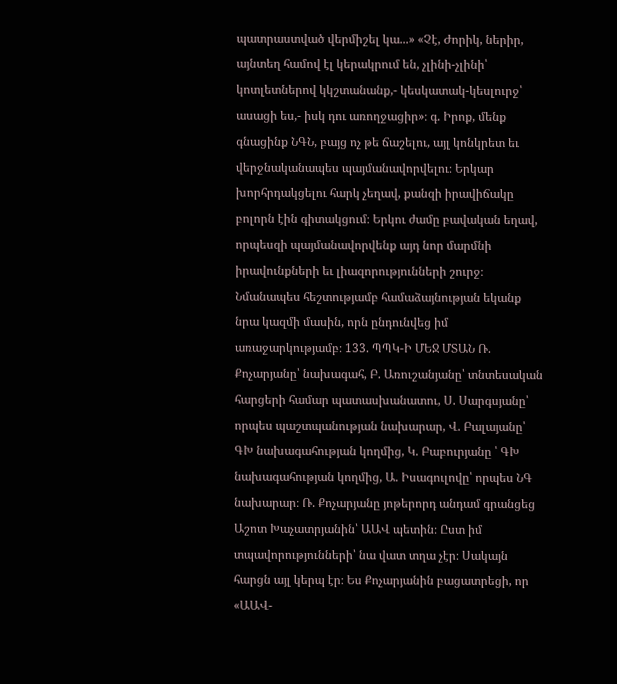պատրաստված վերմիշել կա...» «Չէ, Ժորիկ, ներիր, այնտեղ համով էլ կերակրում են, չլինի-չլինի՝ կոտլետներով կկշտանանք,- կեսկատակ-կեսլուրջ՝ ասացի ես,- իսկ դու առողջացիր»։ գ. Իրոք, մենք գնացինք ՆԳՆ, բայց ոչ թե ճաշելու, այլ կոնկրետ եւ վերջնականապես պայմանավորվելու։ Երկար խորհրդակցելու հարկ չեղավ, քանզի իրավիճակը բոլորն էին գիտակցում։ Երկու ժամը բավական եղավ, որպեսզի պայմանավորվենք այդ նոր մարմնի իրավունքների եւ լիազորությունների շուրջ։ Նմանապես հեշտությամբ համաձայնության եկանք նրա կազմի մասին, որն ընդունվեց իմ առաջարկությամբ։ 133. ՊՊԿ-Ի ՄԵՋ ՄՏԱՆ Ռ. Քոչարյանը՝ նախագահ, Բ. Առուշանյանը՝ տնտեսական հարցերի համար պատասխանատու, Ս. Սարգսյանը՝ որպես պաշտպանության նախարար, Վ. Բալայանը՝ ԳԽ նախագահության կողմից, Կ. Բաբուրյանը ՝ ԳԽ նախագահության կողմից, Ա. Իսագուլովը՝ որպես ՆԳ նախարար։ Ռ. Քոչարյանը յոթերորդ անդամ գրանցեց Աշոտ Խաչատրյանին՝ ԱԱՎ պետին։ Ըստ իմ տպավորությունների՝ նա վատ տղա չէր։ Սակայն հարցն այլ կերպ էր։ Ես Քոչարյանին բացատրեցի, որ «ԱԱՎ-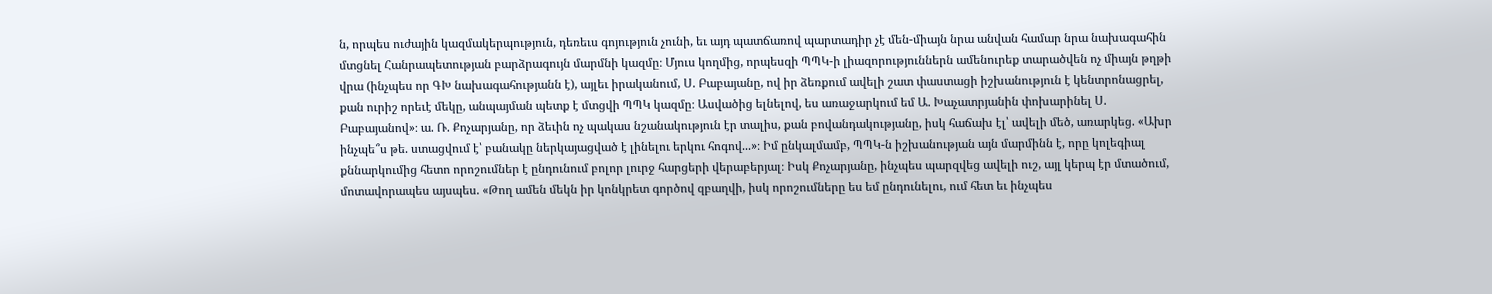ն, որպես ուժային կազմակերպություն, դեռեւս գոյություն չունի, եւ այդ պատճառով պարտադիր չէ մեն-միայն նրա անվան համար նրա նախագահին մտցնել Հանրապետության բարձրագույն մարմնի կազմը։ Մյուս կողմից, որպեսզի ՊՊԿ-ի լիազորություններն ամենուրեք տարածվեն ոչ միայն թղթի վրա (ինչպես որ ԳԽ նախագահությանն է), այլեւ իրականում, Ս. Բաբայանը, ով իր ձեռքում ավելի շատ փաստացի իշխանություն է կենտրոնացրել, քան ուրիշ որեւէ մեկը, անպայման պետք է մտցվի ՊՊԿ կազմը։ Ասվածից ելնելով, ես առաջարկում եմ Ա. Խաչատրյանին փոխարինել Ս. Բաբայանով»։ ա. Ռ. Քոչարյանը, որ ձեւին ոչ պակաս նշանակություն էր տալիս, քան բովանդակությանը, իսկ հաճախ էլ՝ ավելի մեծ, առարկեց. «Ախր ինչպե՞ս թե. ստացվում է՝ բանակը ներկայացված է լինելու երկու հոգով...»։ Իմ ընկալմամբ, ՊՊԿ-ն իշխանության այն մարմինն է, որը կոլեգիալ քննարկումից հետո որոշումներ է ընդունում բոլոր լուրջ հարցերի վերաբերյալ։ Իսկ Քոչարյանը, ինչպես պարզվեց ավելի ուշ, այլ կերպ էր մտածում, մոտավորապես այսպես. «Թող ամեն մեկն իր կոնկրետ գործով զբաղվի, իսկ որոշումները ես եմ ընդունելու, ում հետ եւ ինչպես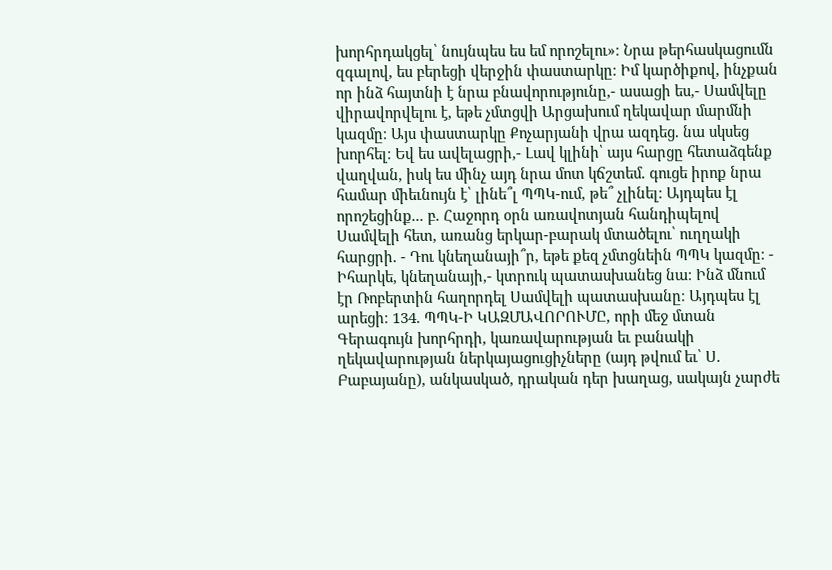խորհրդակցել՝ նույնպես ես եմ որոշելու»։ Նրա թերհասկացումն զգալով, ես բերեցի վերջին փաստարկը։ Իմ կարծիքով, ինչքան որ ինձ հայտնի է նրա բնավորությունը,- ասացի ես,- Սամվելը վիրավորվելու է, եթե չմտցվի Արցախում ղեկավար մարմնի կազմը։ Այս փաստարկը Քոչարյանի վրա ազդեց. նա սկսեց խորհել։ Եվ ես ավելացրի,- Լավ կլինի՝ այս հարցը հետաձգենք վաղվան, իսկ ես մինչ այդ նրա մոտ կճշտեմ. գուցե իրոք նրա համար միեւնույն է՝ լինե՞լ ՊՊԿ-ում, թե՞ չլինել։ Այդպես էլ որոշեցինք... բ. Հաջորդ օրն առավոտյան հանդիպելով Սամվելի հետ, առանց երկար-բարակ մտածելու՝ ուղղակի հարցրի. - Դու կնեղանայի՞ր, եթե քեզ չմտցնեին ՊՊԿ կազմը։ - Իհարկե, կնեղանայի,- կտրուկ պատասխանեց նա։ Ինձ մնում էր Ռոբերտին հաղորդել Սամվելի պատասխանը։ Այդպես էլ արեցի։ 134. ՊՊԿ-Ի ԿԱԶՄԱՎՈՐՈՒՄԸ, որի մեջ մտան Գերագույն խորհրդի, կառավարության եւ բանակի ղեկավարության ներկայացուցիչները (այդ թվում եւ՝ Ս. Բաբայանը), անկասկած, դրական դեր խաղաց, սակայն չարժե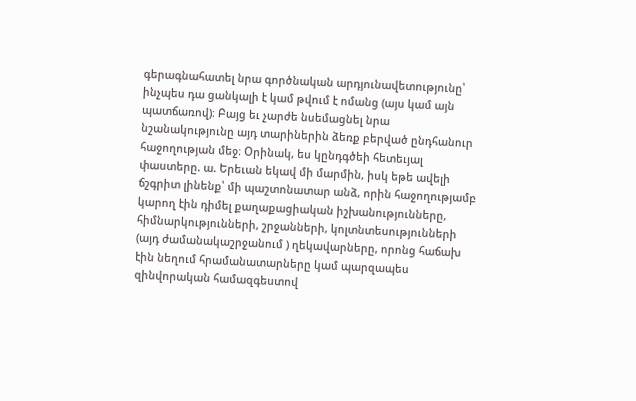գերագնահատել նրա գործնական արդյունավետությունը՝ ինչպես դա ցանկալի է կամ թվում է ոմանց (այս կամ այն պատճառով)։ Բայց եւ չարժե նսեմացնել նրա նշանակությունը այդ տարիներին ձեռք բերված ընդհանուր հաջողության մեջ։ Օրինակ, ես կընդգծեի հետեւյալ փաստերը. ա. Երեւան եկավ մի մարմին, իսկ եթե ավելի ճշգրիտ լինենք՝ մի պաշտոնատար անձ, որին հաջողությամբ կարող էին դիմել քաղաքացիական իշխանությունները, հիմնարկությունների, շրջանների, կոլտնտեսությունների (այդ ժամանակաշրջանում ) ղեկավարները, որոնց հաճախ էին նեղում հրամանատարները կամ պարզապես զինվորական համազգեստով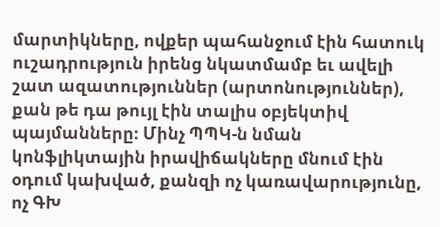մարտիկները, ովքեր պահանջում էին հատուկ ուշադրություն իրենց նկատմամբ եւ ավելի շատ ազատություններ (արտոնություններ), քան թե դա թույլ էին տալիս օբյեկտիվ պայմանները։ Մինչ ՊՊԿ-ն նման կոնֆլիկտային իրավիճակները մնում էին օդում կախված, քանզի ոչ կառավարությունը, ոչ ԳԽ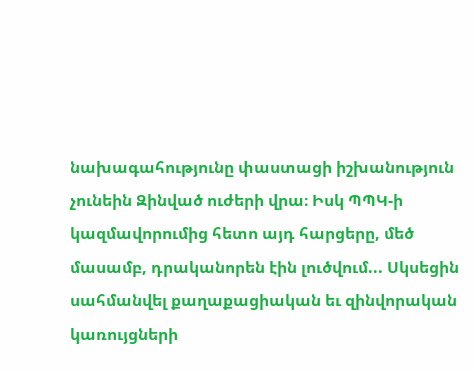նախագահությունը փաստացի իշխանություն չունեին Զինված ուժերի վրա։ Իսկ ՊՊԿ-ի կազմավորումից հետո այդ հարցերը, մեծ մասամբ, դրականորեն էին լուծվում... Սկսեցին սահմանվել քաղաքացիական եւ զինվորական կառույցների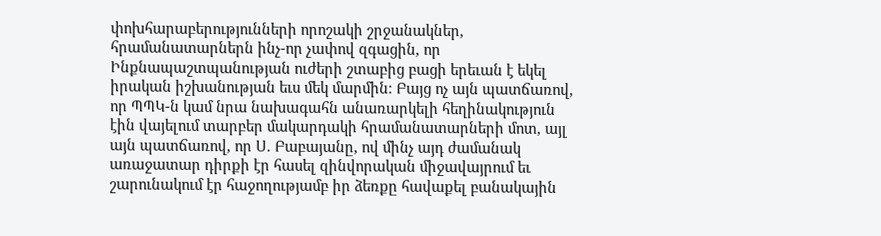փոխհարաբերությունների որոշակի շրջանակներ, հրամանատարներն ինչ-որ չափով զգացին, որ Ինքնապաշտպանության ուժերի շտաբից բացի երեւան է եկել իրական իշխանության եւս մեկ մարմին։ Բայց ոչ այն պատճառով, որ ՊՊԿ-ն կամ նրա նախագահն անառարկելի հեղինակություն էին վայելում տարբեր մակարդակի հրամանատարների մոտ, այլ այն պատճառով, որ Ս. Բաբայանը, ով մինչ այդ ժամանակ առաջատար դիրքի էր հասել զինվորական միջավայրում եւ շարունակում էր հաջողությամբ իր ձեռքը հավաքել բանակային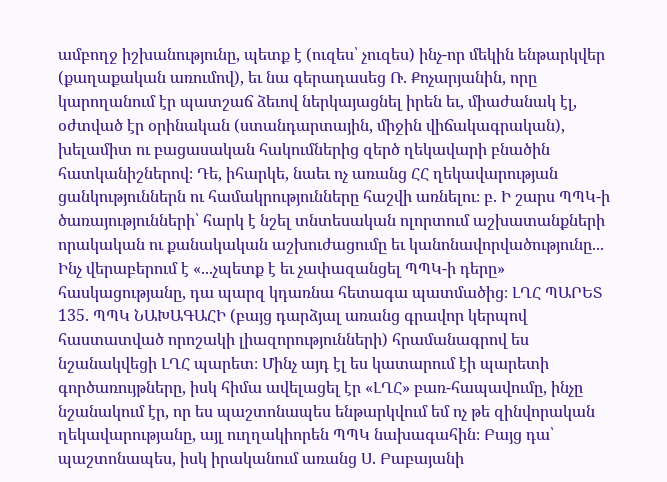ամբողջ իշխանությունը, պետք է (ուզես՝ չուզես) ինչ-որ մեկին ենթարկվեր (քաղաքական առումով), եւ նա գերադասեց Ռ. Քոչարյանին, որը կարողանում էր պատշաճ ձեւով ներկայացնել իրեն եւ, միաժանակ էլ, օժտված էր օրինական (ստանդարտային, միջին վիճակագրական), խելամիտ ու բացասական հակումներից զերծ ղեկավարի բնածին հատկանիշներով։ Դե, իհարկե, նաեւ ոչ առանց ՀՀ ղեկավարության ցանկություններն ու համակրությունները հաշվի առնելու։ բ. Ի շարս ՊՊԿ-ի ծառայությունների՝ հարկ է նշել տնտեսական ոլորտում աշխատանքների որակական ու քանակական աշխուժացումը եւ կանոնավորվածությունը... Ինչ վերաբերում է «...չպետք է եւ չափազանցել ՊՊԿ-ի դերը» հասկացությանը, դա պարզ կդառնա հետագա պատմածից։ ԼՂՀ ՊԱՐԵՏ 135. ՊՊԿ ՆԱԽԱԳԱՀԻ (բայց դարձյալ առանց գրավոր կերպով հաստատված որոշակի լիազորությունների) հրամանագրով ես նշանակվեցի ԼՂՀ պարետ։ Մինչ այդ էլ ես կատարում էի պարետի գործառույթները, իսկ հիմա ավելացել էր «ԼՂՀ» բառ-հապավումը, ինչը նշանակում էր, որ ես պաշտոնապես ենթարկվում եմ ոչ թե զինվորական ղեկավարությանը, այլ ուղղակիորեն ՊՊԿ նախագահին։ Բայց դա՝ պաշտոնապես, իսկ իրականում առանց Ս. Բաբայանի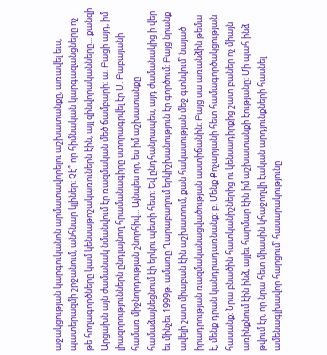աջակցության կարգուկանոն արմատավորելու աշխատանքը, առավել եւս, պատերազմի շրջանում, անհնար կլիներ։ Չէ՞ որ հիմնական կարգազանցները ոչ թե հողագործները կամ կենսաթոշակառուներն էին, այլ զինվորականները... քանզի Արցախն այն ժամանակ նմանվում էր ռազմական մեծ ճամբարի։ ա. Բացի այդ, իմ լիազորություններն ընդլայնող հրամանագիրը ստորագրվել էր Ս. Բաբայանի համառ միջնորդության շնորհիվ... Այնպես որ, ես իմ աշխատանքը համաձայնեցնում էի երկու պետի հետ։ Եվ ընդհանրապես, այդ ժամանակից ի վեր եւ մինչեւ 1999թ. ամառը Ղարաբաղում երկիշխանություն էր գործում։ Բայց նրանք ավելի շատ միաբան էին աշխատում, քան հակասության մեջ գտնվում՝ նայած իրադրության ռազմականացվածության աստիճանին։ Բայց սա առանձին թեմա է, մենք դրան կանդրադառնանք։ բ. Մենք Քոչարյանի հետ համագործակցության հասանք։ Նրա բնածին հատկանիշներից ու կենսադիրքից շատ բաներ ոչ միայն առինքնում էին ինձ, այլեւ հարմար էին իմ աշխատանքի էությանը։ Մի պահ ինձ թվում էր, որ նրա հետ միասին կհաջողվի էական արդյունքների հասնել ամենագլխավոր հարցում՝ հասարակությունը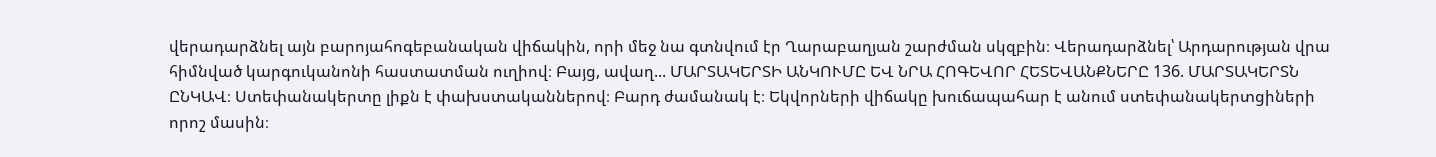վերադարձնել այն բարոյահոգեբանական վիճակին, որի մեջ նա գտնվում էր Ղարաբաղյան շարժման սկզբին։ Վերադարձնել՝ Արդարության վրա հիմնված կարգուկանոնի հաստատման ուղիով։ Բայց, ավաղ... ՄԱՐՏԱԿԵՐՏԻ ԱՆԿՈՒՄԸ ԵՎ ՆՐԱ ՀՈԳԵՎՈՐ ՀԵՏԵՎԱՆՔՆԵՐԸ 136. ՄԱՐՏԱԿԵՐՏՆ ԸՆԿԱՎ։ Ստեփանակերտը լիքն է փախստականներով։ Բարդ ժամանակ է։ Եկվորների վիճակը խուճապահար է անում ստեփանակերտցիների որոշ մասին։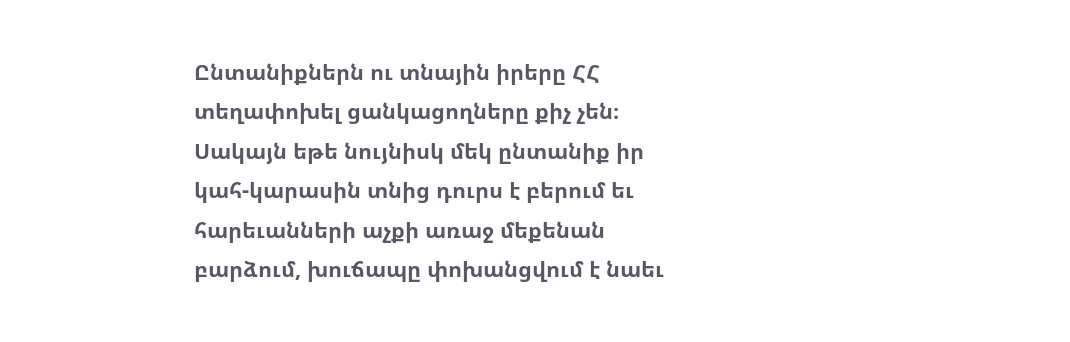Ընտանիքներն ու տնային իրերը ՀՀ տեղափոխել ցանկացողները քիչ չեն։ Սակայն եթե նույնիսկ մեկ ընտանիք իր կահ-կարասին տնից դուրս է բերում եւ հարեւանների աչքի առաջ մեքենան բարձում, խուճապը փոխանցվում է նաեւ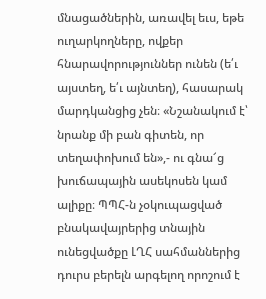մնացածներին, առավել եւս, եթե ուղարկողները, ովքեր հնարավորություններ ունեն (ե՛ւ այստեղ, ե՛ւ այնտեղ), հասարակ մարդկանցից չեն։ «Նշանակում է՝ նրանք մի բան գիտեն, որ տեղափոխում են»,- ու գնա՜ց խուճապային ասեկոսեն կամ ալիքը։ ՊՊՀ-ն չօկուպացված բնակավայրերից տնային ունեցվածքը ԼՂՀ սահմաններից դուրս բերելն արգելող որոշում է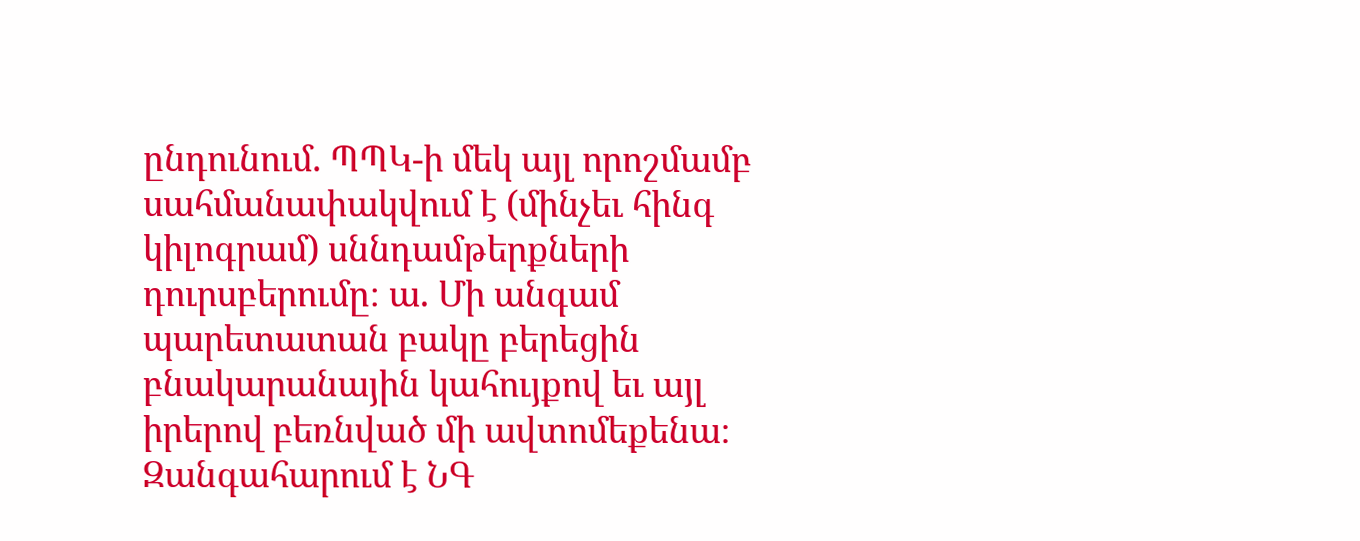ընդունում. ՊՊԿ-ի մեկ այլ որոշմամբ սահմանափակվում է (մինչեւ հինգ կիլոգրամ) սննդամթերքների դուրսբերումը։ ա. Մի անգամ պարետատան բակը բերեցին բնակարանային կահույքով եւ այլ իրերով բեռնված մի ավտոմեքենա։ Զանգահարում է ՆԳ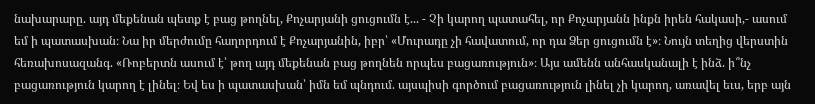նախարարը. այդ մեքենան պետք է բաց թողնել, Քոչարյանի ցուցումն է... - Չի կարող պատահել, որ Քոչարյանն ինքն իրեն հակասի,- ասում եմ ի պատասխան։ Նա իր մերժումը հաղորդում է Քոչարյանին, իբր՝ «Մուրադը չի հավատում, որ դա Ձեր ցուցումն է»։ Նույն տեղից վերստին հեռախոսազանգ. «Ռոբերտն ասում է՝ թող այդ մեքենան բաց թողնեն որպես բացառություն»։ Այս ամենն անհասկանալի է ինձ. ի՞նչ բացառություն կարող է լինել։ Եվ ես ի պատասխան՝ իմն եմ պնդում. այսպիսի գործում բացառություն լինել չի կարող, առավել եւս, երբ այն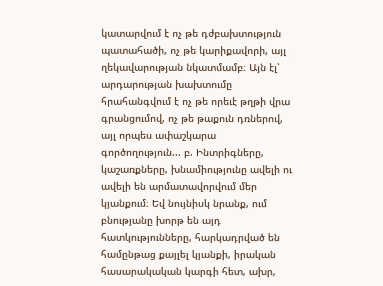կատարվում է ոչ թե դժբախտություն պատահածի, ոչ թե կարիքավորի, այլ ղեկավարության նկատմամբ։ Այն էլ՝ արդարության խախտումը հրահանգվում է ոչ թե որեւէ թղթի վրա գրանցումով, ոչ թե թաքուն դռներով, այլ որպես ափաշկարա գործողություն... բ. Ինտրիգները, կաշառքները, խնամիությունը ավելի ու ավելի են արմատավորվում մեր կյանքում։ Եվ նույնիսկ նրանք, ում բնությանը խորթ են այդ հատկությունները, հարկադրված են համընթաց քայլել կյանքի, իրական հասարակական կարգի հետ, ախր,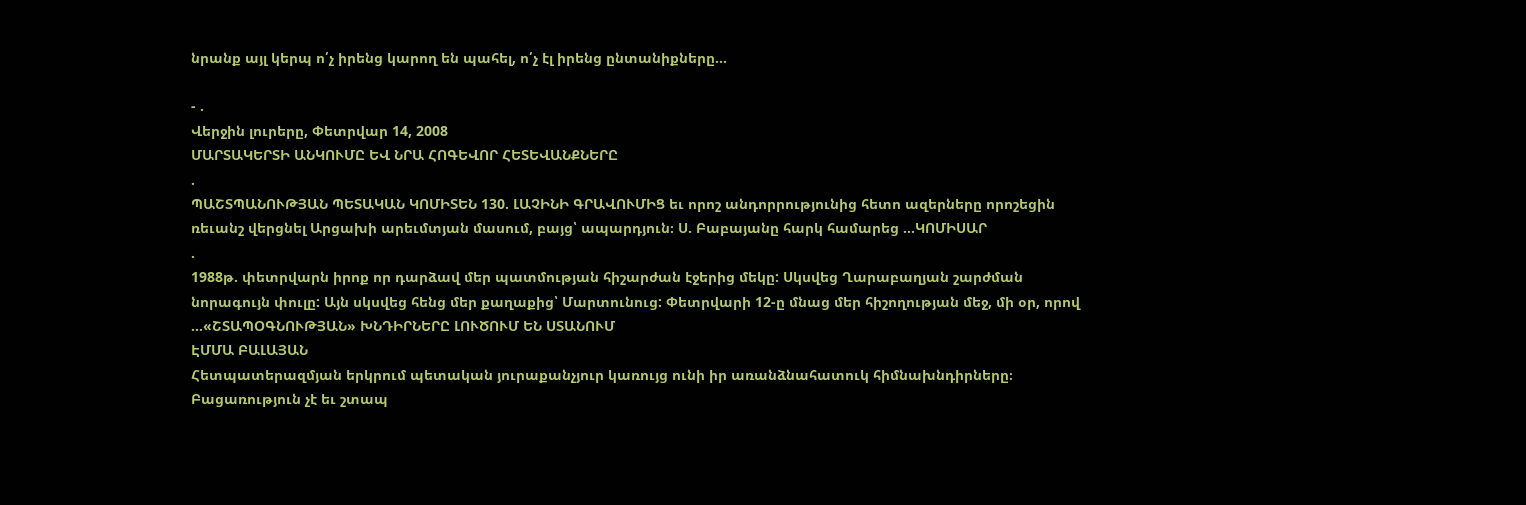նրանք այլ կերպ ո՛չ իրենց կարող են պահել, ո՛չ էլ իրենց ընտանիքները...

- .
Վերջին լուրերը, Փետրվար 14, 2008
ՄԱՐՏԱԿԵՐՏԻ ԱՆԿՈՒՄԸ ԵՎ ՆՐԱ ՀՈԳԵՎՈՐ ՀԵՏԵՎԱՆՔՆԵՐԸ
.
ՊԱՇՏՊԱՆՈՒԹՅԱՆ ՊԵՏԱԿԱՆ ԿՈՄԻՏԵՆ 130. ԼԱՉԻՆԻ ԳՐԱՎՈՒՄԻՑ եւ որոշ անդորրությունից հետո ազերները որոշեցին ռեւանշ վերցնել Արցախի արեւմտյան մասում, բայց՝ ապարդյուն։ Ս. Բաբայանը հարկ համարեց ...ԿՈՄԻՍԱՐ
.
1988թ. փետրվարն իրոք որ դարձավ մեր պատմության հիշարժան էջերից մեկը: Սկսվեց Ղարաբաղյան շարժման նորագույն փուլը: Այն սկսվեց հենց մեր քաղաքից՝ Մարտունուց: Փետրվարի 12-ը մնաց մեր հիշողության մեջ, մի օր, որով ...«ՇՏԱՊՕԳՆՈՒԹՅԱՆ» ԽՆԴԻՐՆԵՐԸ ԼՈՒԾՈՒՄ ԵՆ ՍՏԱՆՈՒՄ
ԷՄՄԱ ԲԱԼԱՅԱՆ
Հետպատերազմյան երկրում պետական յուրաքանչյուր կառույց ունի իր առանձնահատուկ հիմնախնդիրները։ Բացառություն չէ եւ շտապ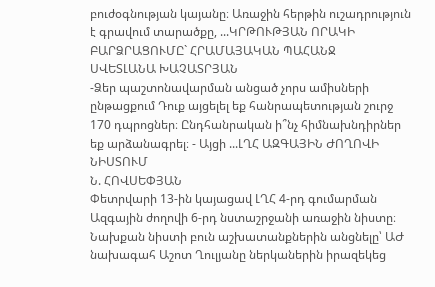բուժօգնության կայանը։ Առաջին հերթին ուշադրություն է գրավում տարածքը, ...ԿՐԹՈՒԹՅԱՆ ՈՐԱԿԻ ԲԱՐՁՐԱՑՈՒՄԸ` ՀՐԱՄԱՅԱԿԱՆ ՊԱՀԱՆՋ
ՍՎԵՏԼԱՆԱ ԽԱՉԱՏՐՅԱՆ
-Ձեր պաշտոնավարման անցած չորս ամիսների ընթացքում Դուք այցելել եք հանրապետության շուրջ 170 դպրոցներ։ Ընդհանրական ի՞նչ հիմնախնդիրներ եք արձանագրել։ - Այցի ...ԼՂՀ ԱԶԳԱՅԻՆ ԺՈՂՈՎԻ ՆԻՍՏՈՒՄ
Ն. ՀՈՎՍԵՓՅԱՆ
Փետրվարի 13-ին կայացավ ԼՂՀ 4-րդ գումարման Ազգային ժողովի 6-րդ նստաշրջանի առաջին նիստը։ Նախքան նիստի բուն աշխատանքներին անցնելը՝ ԱԺ նախագահ Աշոտ Ղուլյանը ներկաներին իրազեկեց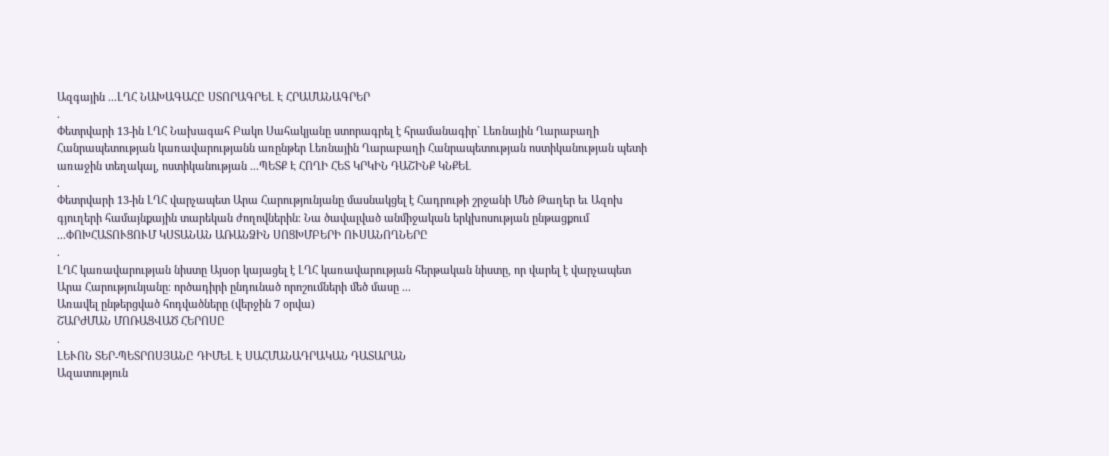Ազգային ...ԼՂՀ ՆԱԽԱԳԱՀԸ ՍՏՈՐԱԳՐԵԼ Է ՀՐԱՄԱՆԱԳՐԵՐ
.
Փետրվարի 13-ին ԼՂՀ Նախագահ Բակո Սահակյանը ստորագրել է հրամանագիր` Լեռնային Ղարաբաղի Հանրապետության կառավարությանն առընթեր Լեռնային Ղարաբաղի Հանրապետության ոստիկանության պետի առաջին տեղակալ, ոստիկանության ...ՊԵՏՔ Է ՀՈՂԻ ՀԵՏ ԿՐԿԻՆ ԴԱՇԻՆՔ ԿՆՔԵԼ
.
Փետրվարի 13-ին ԼՂՀ վարչապետ Արա Հարությունյանը մասնակցել է Հադրութի շրջանի Մեծ Թաղեր եւ Ազոխ գյուղերի համայնքային տարեկան ժողովներին։ Նա ծավալված անմիջական երկխոսության ընթացքում ...ՓՈԽՀԱՏՈՒՑՈՒՄ ԿՍՏԱՆԱՆ ԱՌԱՆՁԻՆ ՍՈՑԽՄԲԵՐԻ ՈՒՍԱՆՈՂՆԵՐԸ
.
ԼՂՀ կառավարության նիստը Այսօր կայացել է ԼՂՀ կառավարության հերթական նիստը, որ վարել է վարչապետ Արա Հարությունյանը։ ործադիրի ընդունած որոշումների մեծ մասը ...
Առավել ընթերցված հոդվածները (վերջին 7 օրվա)
ՇԱՐԺՄԱՆ ՄՈՌԱՑՎԱԾ ՀԵՐՈՍԸ
.
ԼԵՒՈՆ ՏԵՐ-ՊԵՏՐՈՍՅԱՆԸ ԴԻՄԵԼ Է ՍԱՀՄԱՆԱԴՐԱԿԱՆ ԴԱՏԱՐԱՆ
Ազատություն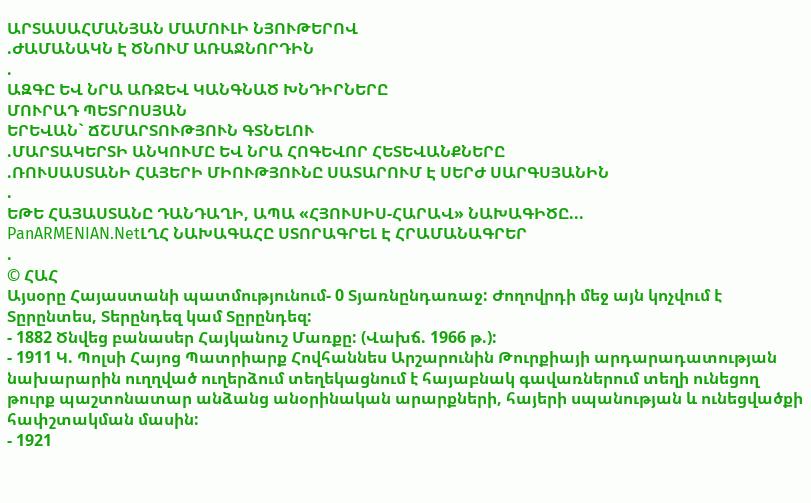ԱՐՏԱՍԱՀՄԱՆՅԱՆ ՄԱՄՈՒԼԻ ՆՅՈՒԹԵՐՈՎ
.ԺԱՄԱՆԱԿՆ Է ԾՆՈՒՄ ԱՌԱՋՆՈՐԴԻՆ
.
ԱԶԳԸ ԵՎ ՆՐԱ ԱՌՋԵՎ ԿԱՆԳՆԱԾ ԽՆԴԻՐՆԵՐԸ
ՄՈՒՐԱԴ ՊԵՏՐՈՍՅԱՆ
ԵՐԵՎԱՆ` ՃՇՄԱՐՏՈՒԹՅՈՒՆ ԳՏՆԵԼՈՒ
.ՄԱՐՏԱԿԵՐՏԻ ԱՆԿՈՒՄԸ ԵՎ ՆՐԱ ՀՈԳԵՎՈՐ ՀԵՏԵՎԱՆՔՆԵՐԸ
.ՌՈՒՍԱՍՏԱՆԻ ՀԱՅԵՐԻ ՄԻՈՒԹՅՈՒՆԸ ՍԱՏԱՐՈՒՄ Է ՍԵՐԺ ՍԱՐԳՍՅԱՆԻՆ
.
ԵԹԵ ՀԱՅԱՍՏԱՆԸ ԴԱՆԴԱՂԻ, ԱՊԱ «ՀՅՈՒՍԻՍ-ՀԱՐԱՎ» ՆԱԽԱԳԻԾԸ...
PanARMENIAN.NetԼՂՀ ՆԱԽԱԳԱՀԸ ՍՏՈՐԱԳՐԵԼ Է ՀՐԱՄԱՆԱԳՐԵՐ
.
© ՀԱՀ
Այսօրը Հայաստանի պատմությունում- 0 Տյառնընդառաջ: Ժողովրդի մեջ այն կոչվում է Տըրընտես, Տերընդեզ կամ Տըրընդեզ:
- 1882 Ծնվեց բանասեր Հայկանուշ Մառքը: (Վախճ. 1966 թ.):
- 1911 Կ. Պոլսի Հայոց Պատրիարք Հովհաննես Արշարունին Թուրքիայի արդարադատության նախարարին ուղղված ուղերձում տեղեկացնում է հայաբնակ գավառներում տեղի ունեցող թուրք պաշտոնատար անձանց անօրինական արարքների, հայերի սպանության և ունեցվածքի հափշտակման մասին:
- 1921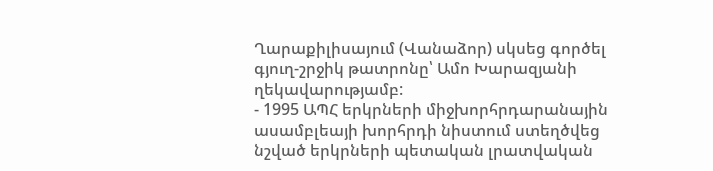Ղարաքիլիսայում (Վանաձոր) սկսեց գործել գյուղ-շրջիկ թատրոնը՝ Ամո Խարազյանի ղեկավարությամբ:
- 1995 ԱՊՀ երկրների միջխորհրդարանային ասամբլեայի խորհրդի նիստում ստեղծվեց նշված երկրների պետական լրատվական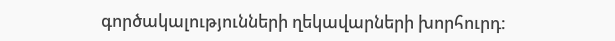գործակալությունների ղեկավարների խորհուրդ: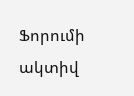Ֆորումի ակտիվ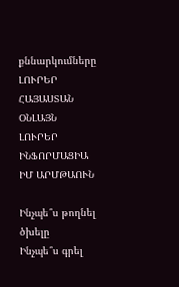քննարկումները
ԼՈՒՐԵՐ ՀԱՅԱՍՏԱՆ
ՕՆԼԱՅՆ ԼՈՒՐԵՐ
ԻՆՖՈՐՄԱՑԻԱ
ԻՄ ԱՐՄԹԱՈՒՆ

Ինչպե՞ս թողնել ծխելը
Ինչպե՞ս գրել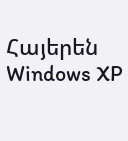Հայերեն Windows XP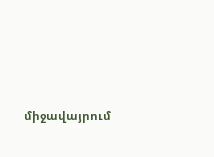միջավայրում